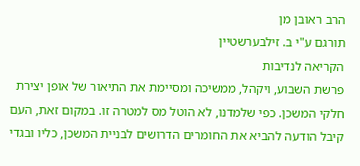הרב ראובן מן
תורגם ע"י ב. זילבערשטיין
הקריאה לנדיבות
פרשת השבוע, ויקהל, ממשיכה ומסיימת את התיאור של אופן יצירת חלקי המשכן. כפי שלמדנו, לא הוטל מס למטרה זו. במקום זאת, העם קיבל הודעה להביא את החומרים הדרושים לבניית המשכן, כליו ובגדי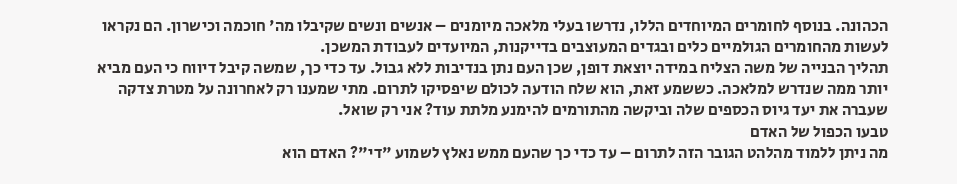הכהונה. בנוסף לחומרים המיוחדים הללו, נדרשו בעלי מלאכה מיומנים – אנשים ונשים שקיבלו מה' חוכמה וכישרון. הם נקראו לעשות מהחומרים הגולמיים כלים ובגדים המעוצבים בדייקנות, המיועדים לעבודת המשכן.
תהליך הבנייה של משה הצליח במידה יוצאת דופן, שכן העם נתן בנדיבות ללא גבול. עד כדי כך, שמשה קיבל דיווח כי העם מביא יותר ממה שנדרש למלאכה. כששמע זאת, הוא שלח הודעה לכולם שיפסיקו לתרום. מתי שמענו רק לאחרונה על מטרת צדקה שעברה את יעד גיוס הכספים שלה וביקשה מהתורמים להימנע מלתת עוד? אני רק שואל.
טבעו הכפול של האדם
מה ניתן ללמוד מהלהט הגובר הזה לתרום – עד כדי כך שהעם ממש נאלץ לשמוע "די"? האדם הוא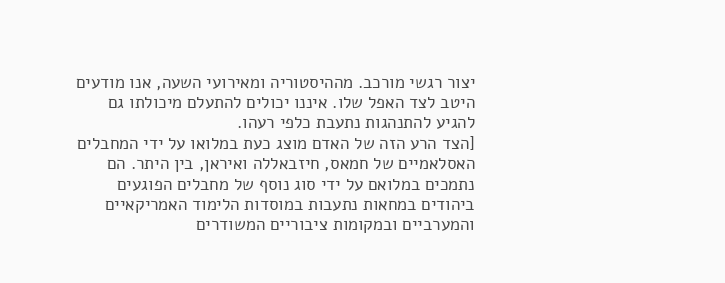יצור רגשי מורכב. מההיסטוריה ומאירועי השעה, אנו מודעים היטב לצד האפל שלו. איננו יכולים להתעלם מיכולתו גם להגיע להתנהגות נתעבת כלפי רעהו.
[הצד הרע הזה של האדם מוצג כעת במלואו על ידי המחבלים האסלאמיים של חמאס, חיזבאללה ואיראן, בין היתר. הם נתמכים במלואם על ידי סוג נוסף של מחבלים הפוגעים ביהודים במחאות נתעבות במוסדות הלימוד האמריקאיים והמערביים ובמקומות ציבוריים המשודרים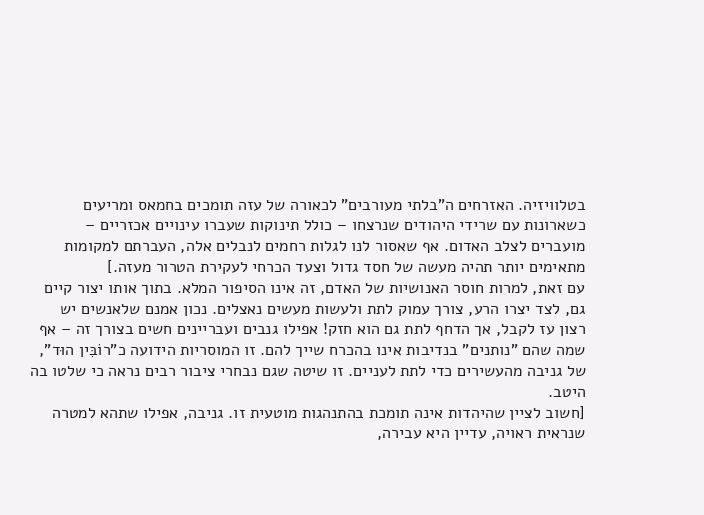בטלוויזיה. האזרחים ה"בלתי מעורבים" לכאורה של עזה תומכים בחמאס ומריעים כשארונות עם שרידי היהודים שנרצחו – כולל תינוקות שעברו עינויים אכזריים – מועברים לצלב האדום. אף שאסור לנו לגלות רחמים לנבלים אלה, העברתם למקומות מתאימים יותר תהיה מעשה של חסד גדול וצעד הכרחי לעקירת הטרור מעזה.]
עם זאת, למרות חוסר האנושיות של האדם, זה אינו הסיפור המלא. בתוך אותו יצור קיים גם, לצד יצרו הרע, צורך עמוק לתת ולעשות מעשים נאצלים. נכון אמנם שלאנשים יש רצון עז לקבל, אך הדחף לתת גם הוא חזק! אפילו גנבים ועבריינים חשים בצורך זה – אף שמה שהם "נותנים" בנדיבות אינו בהכרח שייך להם. זו המוסריות הידועה כ"רוֹבִּין הוּד", של גניבה מהעשירים כדי לתת לעניים. זו שיטה שגם נבחרי ציבור רבים נראה כי שלטו בה היטב.
[חשוב לציין שהיהדות אינה תומכת בהתנהגות מוטעית זו. גניבה, אפילו שתהא למטרה שנראית ראויה, עדיין היא עבירה,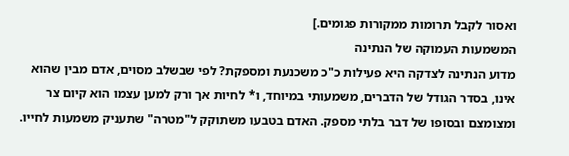ואסור לקבל תרומות ממקורות פגומים.]
המשמעות העמוקה של הנתינה
מדוע הנתינה לצדקה היא פעילות כ"כ משכנעת ומספקת? לפי שבשלב מסוים, אדם מבין שהוא אינו, בסדר הגודל של הדברים, משמעותי במיוחד, ו* לחיות אך ורק למען עצמו הוא קיום צר ומצומצם ובסופו של דבר בלתי מספק. האדם בטבעו משתוקק ל"מטרה" שתעניק משמעות לחייו.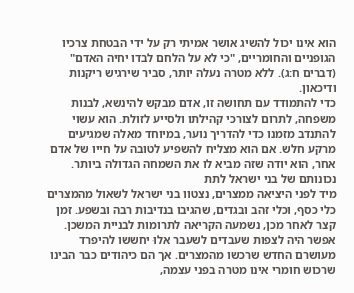הוא אינו יכול להשיג אושר אמיתי רק על ידי הבטחת צרכיו הגופניים והחומריים, "כי לא על הלחם לבדו יחיה האדם" (דברים ח:ג). ללא מטרה נעלה יותר, סביר שירגיש ריקנות ודיכאון.
כדי להתמודד עם תחושה זו, אדם מבקש להינשא, לבנות משפחה, לתרום לצורכי קהילתו ולסייע לזולת. הוא עשוי להתנדב מזמנו כדי להדריך נוער, במיוחד מאלה שמגיעים מרקע חלש. אם הוא מצליח להשפיע לטובה על חייו של אדם אחר, הוא יודה שזה מביא לו את השמחה הגדולה ביותר.
נכונותם של בני ישראל לתת
מיד לפני היציאה ממצרים, נצטוו בני ישראל לשאול מהמצרים כלי כסף, וכלי זהב ובגדים, שהגיבו בנדיבות רבה ובשפע. זמן קצר לאחר מכן, נשמעה הקריאה לתרומות לבניית המשכן. אפשר היה לצפות שעבדים לשעבר אלוּ יחששו להיפרד מעושרם החדש שרכשו מהמצרים. אך הם כיהודים כבר הבינו שרכוש חומרי אינו מטרה בפני עצמה,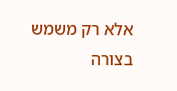אלא רק משמש בצורה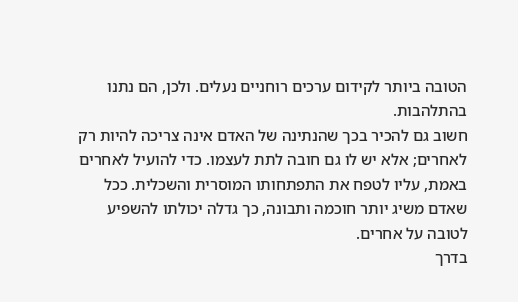הטובה ביותר לקידום ערכים רוחניים נעלים. ולכן, הם נתנו בהתלהבות.
חשוב גם להכיר בכך שהנתינה של האדם אינה צריכה להיות רק לאחרים; אלא יש לו גם חובה לתת לעצמו. כדי להועיל לאחרים באמת, עליו לטפח את התפתחותו המוסרית והשכלית. ככל שאדם משיג יותר חוכמה ותבונה, כך גדלה יכולתו להשפיע לטובה על אחרים.
בדרך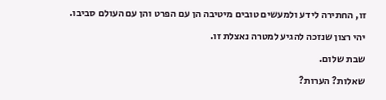זו, החתירה לידע ולמעשים טובים מיטיבה הן עם הפרט והן עם העולם סביבו.
יהי רצון שנזכה להגיע למטרה נאצלת זו.
שבת שלום.
שאלות? הערות?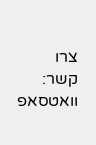צרו קשר:
וואטסאפ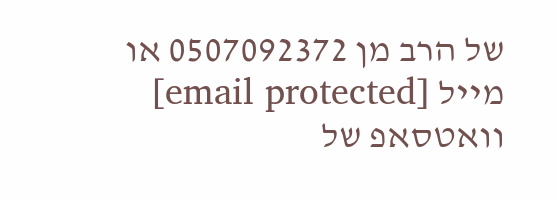של הרב מן 0507092372 או מייל [email protected]
וואטסאפ של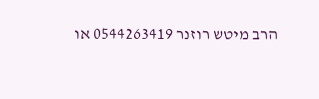הרב מיטש רוזנר 0544263419 או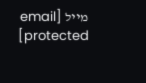מייל [email protected]